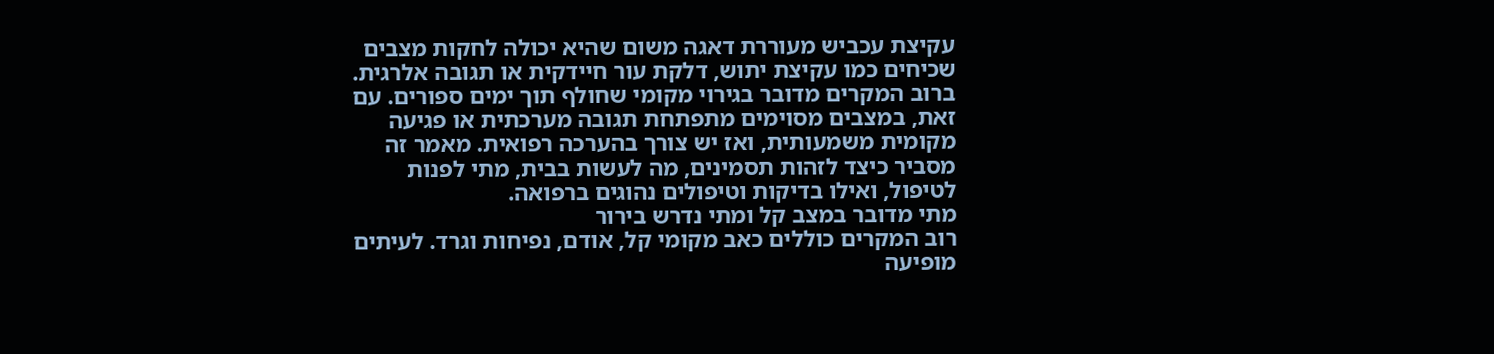עקיצת עכביש מעוררת דאגה משום שהיא יכולה לחקות מצבים שכיחים כמו עקיצת יתוש, דלקת עור חיידקית או תגובה אלרגית. ברוב המקרים מדובר בגירוי מקומי שחולף תוך ימים ספורים. עם זאת, במצבים מסוימים מתפתחת תגובה מערכתית או פגיעה מקומית משמעותית, ואז יש צורך בהערכה רפואית. מאמר זה מסביר כיצד לזהות תסמינים, מה לעשות בבית, מתי לפנות לטיפול, ואילו בדיקות וטיפולים נהוגים ברפואה.
מתי מדובר במצב קל ומתי נדרש בירור
רוב המקרים כוללים כאב מקומי קל, אודם, נפיחות וגרד. לעיתים מופיעה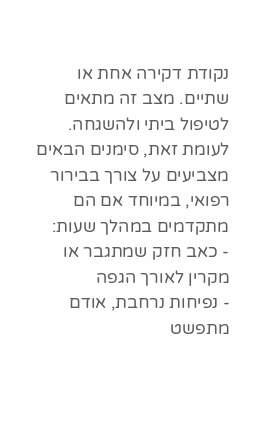נקודת דקירה אחת או שתיים. מצב זה מתאים לטיפול ביתי ולהשגחה. לעומת זאת, סימנים הבאים מצביעים על צורך בבירור רפואי, במיוחד אם הם מתקדמים במהלך שעות:
- כאב חזק שמתגבר או מקרין לאורך הגפה
- נפיחות נרחבת, אודם מתפשט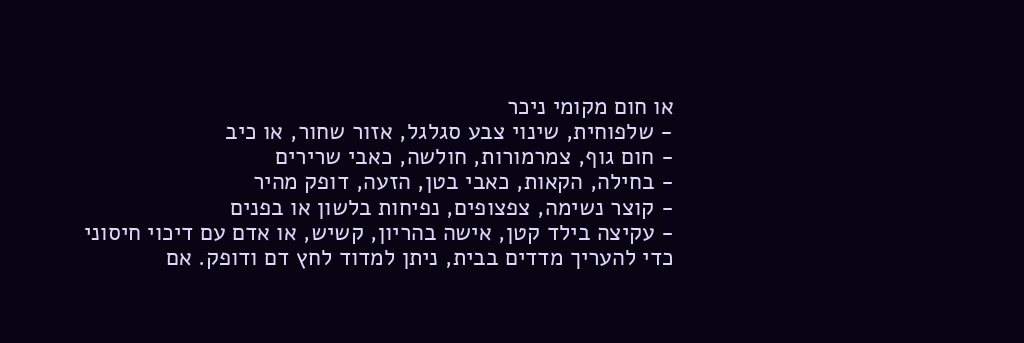או חום מקומי ניכר
- שלפוחית, שינוי צבע סגלגל, אזור שחור, או כיב
- חום גוף, צמרמורות, חולשה, כאבי שרירים
- בחילה, הקאות, כאבי בטן, הזעה, דופק מהיר
- קוצר נשימה, צפצופים, נפיחות בלשון או בפנים
- עקיצה בילד קטן, אישה בהריון, קשיש, או אדם עם דיכוי חיסוני
כדי להעריך מדדים בבית, ניתן למדוד לחץ דם ודופק. אם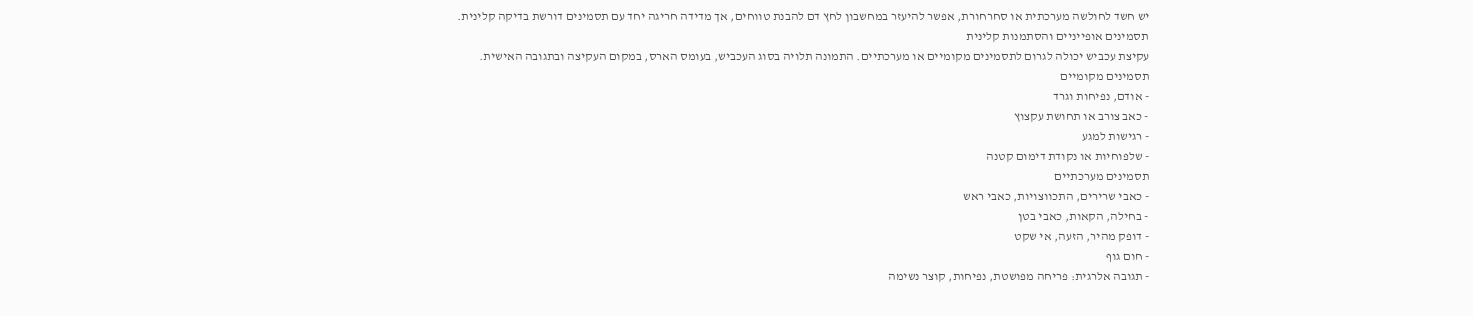יש חשד לחולשה מערכתית או סחרחורת, אפשר להיעזר במחשבון לחץ דם להבנת טווחים, אך מדידה חריגה יחד עם תסמינים דורשת בדיקה קלינית.
תסמינים אופייניים והסתמנות קלינית
עקיצת עכביש יכולה לגרום לתסמינים מקומיים או מערכתיים. התמונה תלויה בסוג העכביש, בעומס הארס, במקום העקיצה ובתגובה האישית.
תסמינים מקומיים
- אודם, נפיחות וגרד
- כאב צורב או תחושת עקצוץ
- רגישות למגע
- שלפוחיות או נקודת דימום קטנה
תסמינים מערכתיים
- כאבי שרירים, התכווצויות, כאבי ראש
- בחילה, הקאות, כאבי בטן
- דופק מהיר, הזעה, אי שקט
- חום גוף
- תגובה אלרגית: פריחה מפושטת, נפיחות, קוצר נשימה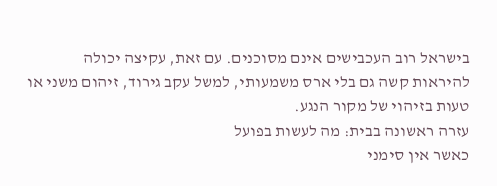בישראל רוב העכבישים אינם מסוכנים. עם זאת, עקיצה יכולה להיראות קשה גם בלי ארס משמעותי, למשל עקב גירוד, זיהום משני או טעות בזיהוי של מקור הנגע.
עזרה ראשונה בבית: מה לעשות בפועל
כאשר אין סימני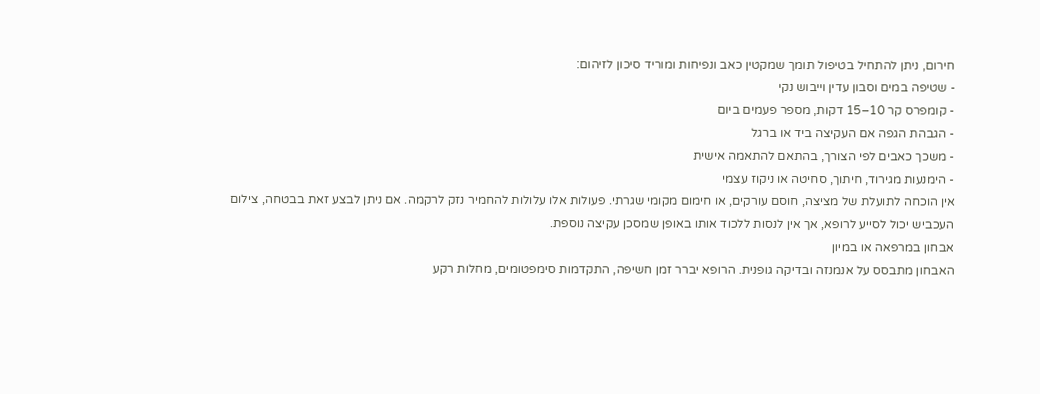חירום, ניתן להתחיל בטיפול תומך שמקטין כאב ונפיחות ומוריד סיכון לזיהום:
- שטיפה במים וסבון עדין וייבוש נקי
- קומפרס קר 10–15 דקות, מספר פעמים ביום
- הגבהת הגפה אם העקיצה ביד או ברגל
- משכך כאבים לפי הצורך, בהתאם להתאמה אישית
- הימנעות מגירוד, חיתוך, סחיטה או ניקוז עצמי
אין הוכחה לתועלת של מציצה, חוסם עורקים, או חימום מקומי שגרתי. פעולות אלו עלולות להחמיר נזק לרקמה. אם ניתן לבצע זאת בבטחה, צילום העכביש יכול לסייע לרופא, אך אין לנסות ללכוד אותו באופן שמסכן עקיצה נוספת.
אבחון במרפאה או במיון
האבחון מתבסס על אנמנזה ובדיקה גופנית. הרופא יברר זמן חשיפה, התקדמות סימפטומים, מחלות רקע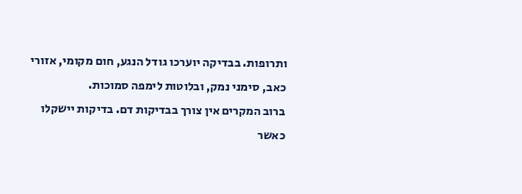ותרופות. בבדיקה יוערכו גודל הנגע, חום מקומי, אזורי כאב, סימני נמק, ובלוטות לימפה סמוכות.
ברוב המקרים אין צורך בבדיקות דם. בדיקות יישקלו כאשר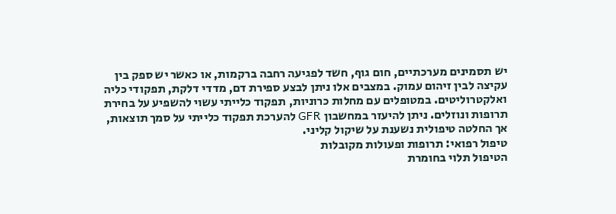יש תסמינים מערכתיים, חום גוף, חשד לפגיעה רחבה ברקמות, או כאשר יש ספק בין עקיצה לבין זיהום עמוק. במצבים אלו ניתן לבצע ספירת דם, מדדי דלקת, תפקודי כליה ואלקטרוליטים. במטופלים עם מחלות כרוניות, תפקוד כלייתי עשוי להשפיע על בחירת תרופות ונוזלים. ניתן להיעזר במחשבון GFR להערכת תפקוד כלייתי על סמך תוצאות, אך החלטה טיפולית נשענת על שיקול קליני.
טיפול רפואי: תרופות ופעולות מקובלות
הטיפול תלוי בחומרת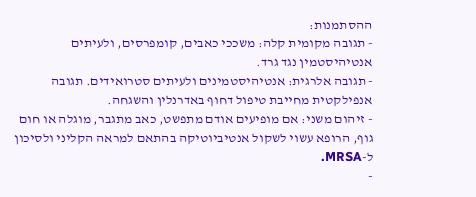ההסתמנות:
- תגובה מקומית קלה: משככי כאבים, קומפרסים, ולעיתים אנטיהיסטמין נגד גרד.
- תגובה אלרגית: אנטיהיסטמינים ולעיתים סטרואידים. תגובה אנפילקטית מחייבת טיפול דחוף באדרנלין והשגחה.
- זיהום משני: אם מופיעים אודם מתפשט, כאב מתגבר, מוגלה או חום גוף, הרופא עשוי לשקול אנטיביוטיקה בהתאם למראה הקליני ולסיכון ל-MRSA.
-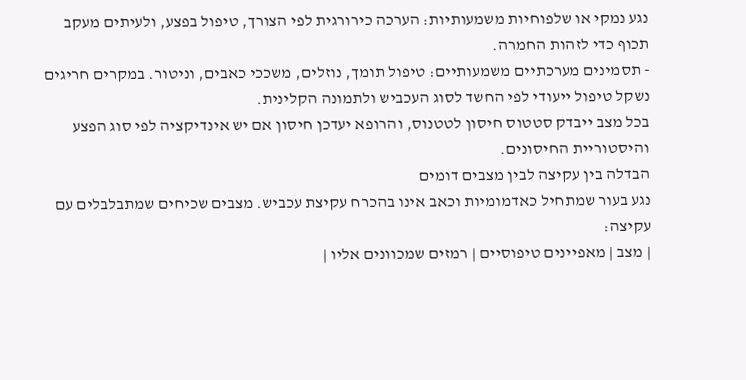נגע נמקי או שלפוחיות משמעותיות: הערכה כירורגית לפי הצורך, טיפול בפצע, ולעיתים מעקב תכוף כדי לזהות החמרה.
- תסמינים מערכתיים משמעותיים: טיפול תומך, נוזלים, משככי כאבים, וניטור. במקרים חריגים נשקל טיפול ייעודי לפי החשד לסוג העכביש ולתמונה הקלינית.
בכל מצב ייבדק סטטוס חיסון לטטנוס, והרופא יעדכן חיסון אם יש אינדיקציה לפי סוג הפצע והיסטוריית החיסונים.
הבדלה בין עקיצה לבין מצבים דומים
נגע בעור שמתחיל כאדמומיות וכאב אינו בהכרח עקיצת עכביש. מצבים שכיחים שמתבלבלים עם עקיצה:
| מצב | מאפיינים טיפוסיים | רמזים שמכוונים אליו |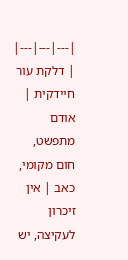|---|---|---|
| דלקת עור חיידקית | אודם מתפשט, חום מקומי, כאב | אין זיכרון לעקיצה, יש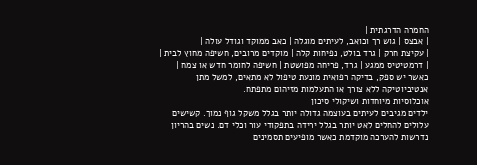החמרה הדרגתית |
| אבצס | גוש רך וכואב, לעיתים מוגלה | כאב ממוקד וגודל עולה |
| עקיצת חרק | גרד בולט, נפיחות קלה | מוקדים מרובים, חשיפה מחוץ לבית |
| דרמטיטיס ממגע | גרד, פריחה מפושטת | חשיפה לחומר חדש או צמח |
כאשר יש ספק, בדיקה רפואית מונעת טיפול לא מתאים, למשל מתן אנטיביוטיקה ללא צורך או התעלמות מזיהום מתפתח.
אוכלוסיות מיוחדות ושיקולי סיכון
ילדים מגיבים לעיתים בעוצמה גדולה יותר בגלל משקל גוף נמוך. קשישים עלולים להחלים לאט יותר בגלל ירידה בתפקודי עור וכלי דם. נשים בהריון נדרשות להערכה מוקדמת כאשר מופיעים תסמינים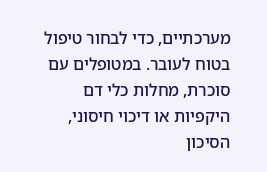מערכתיים, כדי לבחור טיפול בטוח לעובר. במטופלים עם סוכרת, מחלות כלי דם היקפיות או דיכוי חיסוני, הסיכון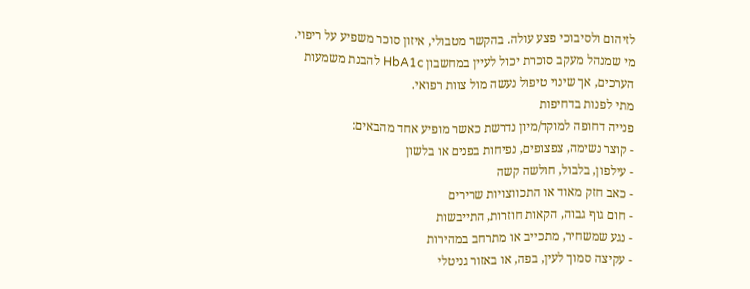לזיהום ולסיבוכי פצע עולה. בהקשר מטבולי, איזון סוכר משפיע על ריפוי. מי שמנהל מעקב סוכרת יכול לעיין במחשבון HbA1c להבנת משמעות הערכים, אך שינוי טיפול נעשה מול צוות רפואי.
מתי לפנות בדחיפות
פנייה דחופה למוקד/מיון נדרשת כאשר מופיע אחד מהבאים:
- קוצר נשימה, צפצופים, נפיחות בפנים או בלשון
- עילפון, בלבול, חולשה קשה
- כאב חזק מאוד או התכווצויות שרירים
- חום גוף גבוה, הקאות חוזרות, התייבשות
- נגע שמשחיר, מתכייב או מתרחב במהירות
- עקיצה סמוך לעין, בפה, או באזור גניטלי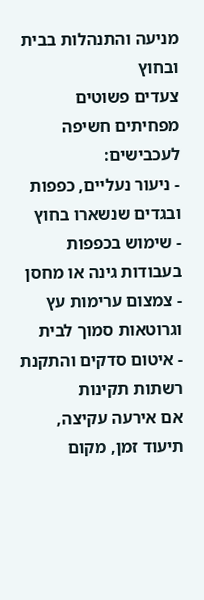מניעה והתנהלות בבית ובחוץ
צעדים פשוטים מפחיתים חשיפה לעכבישים:
- ניעור נעליים, כפפות ובגדים שנשארו בחוץ
- שימוש בכפפות בעבודות גינה או מחסן
- צמצום ערימות עץ וגרוטאות סמוך לבית
- איטום סדקים והתקנת רשתות תקינות
אם אירעה עקיצה, תיעוד זמן, מקום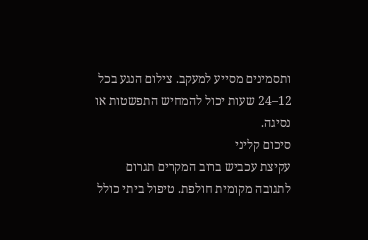ותסמינים מסייע למעקב. צילום הנגע בכל 12–24 שעות יכול להמחיש התפשטות או נסיגה.
סיכום קליני
עקיצת עכביש ברוב המקרים תגרום לתגובה מקומית חולפת. טיפול ביתי כולל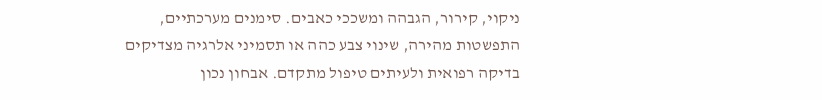ניקוי, קירור, הגבהה ומשככי כאבים. סימנים מערכתיים, התפשטות מהירה, שינוי צבע כהה או תסמיני אלרגיה מצדיקים בדיקה רפואית ולעיתים טיפול מתקדם. אבחון נכון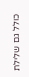כולל גם שלילת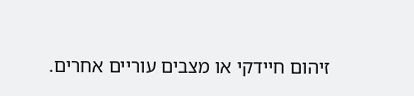זיהום חיידקי או מצבים עוריים אחרים.